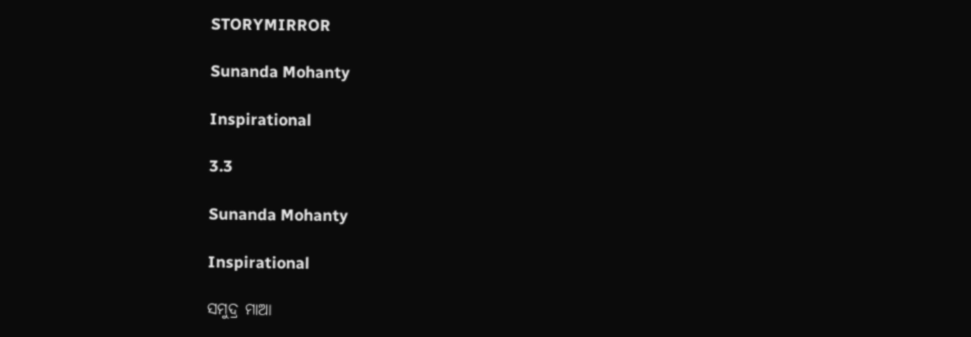STORYMIRROR

Sunanda Mohanty

Inspirational

3.3

Sunanda Mohanty

Inspirational

ସମୁଦ୍ର ମାଆ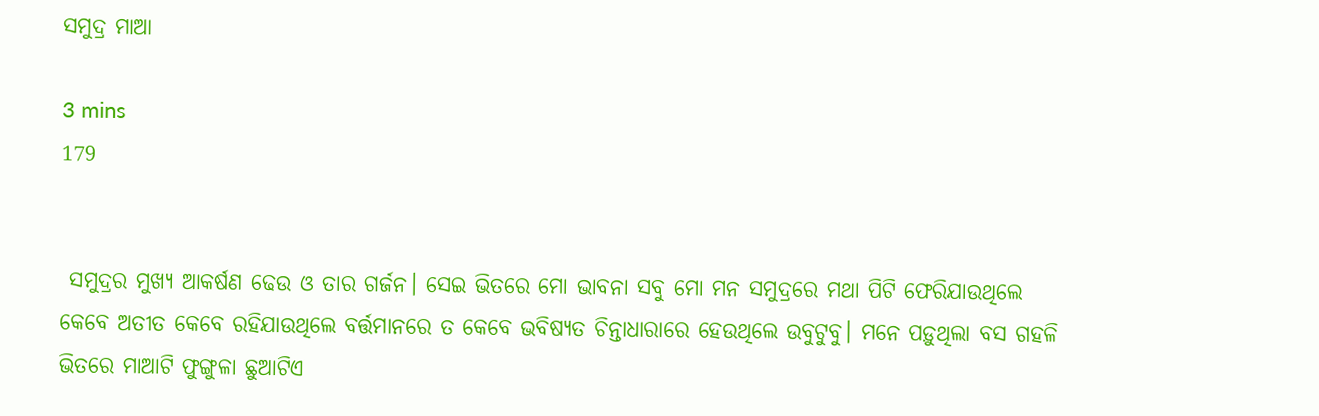ସମୁଦ୍ର ମାଆ

3 mins
179


 ସମୁଦ୍ରର ମୁଖ୍ୟ ଆକର୍ଷଣ ଢେଉ ଓ ତାର ଗର୍ଜନ। ସେଇ ଭିତରେ ମୋ ଭାବନା ସବୁ ମୋ ମନ ସମୁଦ୍ରରେ ମଥା ପିଟି ଫେରିଯାଉଥିଲେ କେବେ ଅତୀତ କେବେ ରହିଯାଉଥିଲେ ବର୍ତ୍ତମାନରେ ତ କେବେ ଭବିଷ୍ୟତ ଚିନ୍ତାଧାରାରେ ହେଉଥିଲେ ଉବୁଟୁବୁ। ମନେ ପଡ଼ୁଥିଲା ବସ ଗହଳି ଭିତରେ ମାଆଟି ଫୁଙ୍ଗୁଳା ଛୁଆଟିଏ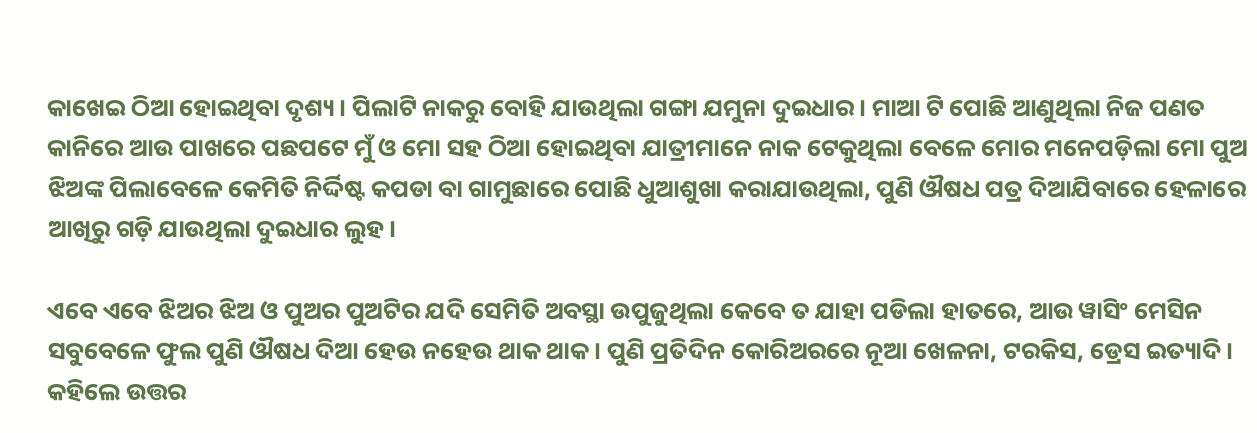କାଖେଇ ଠିଆ ହୋଇଥିବା ଦୃଶ୍ୟ। ପିଲାଟି ନାକରୁ ବୋହି ଯାଉଥିଲା ଗଙ୍ଗା ଯମୁନା ଦୁଇଧାର। ମାଆ ଟି ପୋଛି ଆଣୁଥିଲା ନିଜ ପଣତ କାନିରେ ଆଉ ପାଖରେ ପଛପଟେ ମୁଁ ଓ ମୋ ସହ ଠିଆ ହୋଇଥିବା ଯାତ୍ରୀମାନେ ନାକ ଟେକୁଥିଲା ବେଳେ ମୋର ମନେପଡ଼ିଲା ମୋ ପୁଅ ଝିଅଙ୍କ ପିଲାବେଳେ କେମିତି ନିର୍ଦ୍ଦିଷ୍ଟ କପଡା ବା ଗାମୁଛାରେ ପୋଛି ଧୁଆଶୁଖା କରାଯାଉଥିଲା, ପୁଣି ଔଷଧ ପତ୍ର ଦିଆଯିବାରେ ହେଳାରେ ଆଖିରୁ ଗଡ଼ି ଯାଉଥିଲା ଦୁଇଧାର ଲୁହ।

ଏବେ ଏବେ ଝିଅର ଝିଅ ଓ ପୁଅର ପୁଅଟିର ଯଦି ସେମିତି ଅବସ୍ଥା ଉପୁଜୁଥିଲା କେବେ ତ ଯାହା ପଡିଲା ହାତରେ, ଆଉ ୱାସିଂ ମେସିନ ସବୁବେଳେ ଫୁଲ ପୁଣି ଔଷଧ ଦିଆ ହେଉ ନହେଉ ଥାକ ଥାକ। ପୁଣି ପ୍ରତିଦିନ କୋରିଅରରେ ନୂଆ ଖେଳନା, ଟରକିସ, ଡ୍ରେସ ଇତ୍ୟାଦି। କହିଲେ ଉତ୍ତର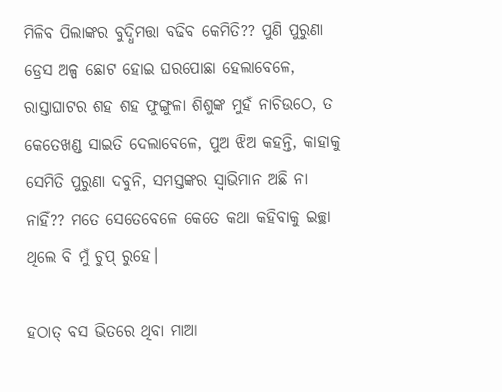ମିଳିବ ପିଲାଙ୍କର ବୁଦ୍ଧିମତ୍ତା ବଢିବ କେମିତି?? ପୁଣି ପୁରୁଣା ଡ୍ରେସ ଅଳ୍ପ ଛୋଟ ହୋଇ ଘରପୋଛା ହେଲାବେଳେ, ରାସ୍ତାଘାଟର ଶହ ଶହ ଫୁଙ୍ଗୁଳା ଶିଶୁଙ୍କ ମୁହଁ ନାଚିଉଠେ, ତ କେତେଖଣ୍ଡ ସାଇତି ଦେଲାବେଳେ, ପୁଅ ଝିଅ କହନ୍ତି, କାହାକୁ ସେମିତି ପୁରୁଣା ଦବୁନି, ସମସ୍ତଙ୍କର ସ୍ୱାଭିମାନ ଅଛି ନା ନାହିଁ?? ମତେ ସେତେବେଳେ କେତେ କଥା କହିବାକୁ ଇଚ୍ଛା ଥିଲେ ବି ମୁଁ ଚୁପ୍ ରୁହେ।

ହଠାତ୍ ବସ ଭିତରେ ଥିବା ମାଆ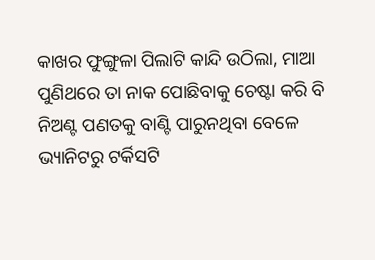କାଖର ଫୁଙ୍ଗୁଳା ପିଲାଟି କାନ୍ଦି ଉଠିଲା, ମାଆ ପୁଣିଥରେ ତା ନାକ ପୋଛିବାକୁ ଚେଷ୍ଟା କରି ବି ନିଅଣ୍ଟ ପଣତକୁ ବାଣ୍ଟି ପାରୁନଥିବା ବେଳେ ଭ୍ୟାନିଟରୁ ଟର୍କିସଟି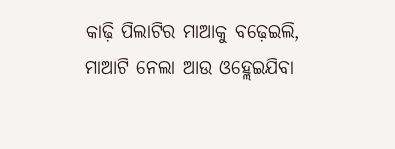କାଢ଼ି ପିଲାଟିର ମାଆକୁ ବଢ଼େଇଲି, ମାଆଟି ନେଲା ଆଉ ଓହ୍ଲେଇଯିବା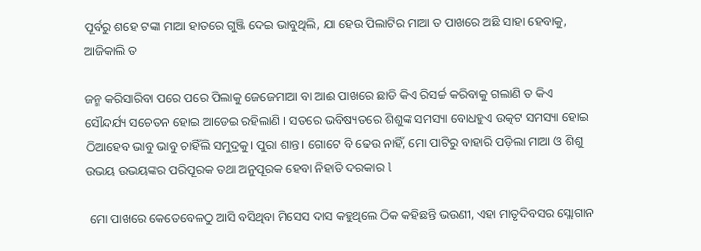ପୂର୍ବରୁ ଶହେ ଟଙ୍କା ମାଆ ହାତରେ ଗୁଞ୍ଜି ଦେଇ ଭାବୁଥିଲି, ଯା ହେଉ ପିଲାଟିର ମାଆ ତ ପାଖରେ ଅଛି ସାହା ହେବାକୁ, ଆଜିକାଲି ତ

ଜନ୍ମ କରିସାରିବା ପରେ ପରେ ପିଲାକୁ ଜେଜେମାଆ ବା ଆଈ ପାଖରେ ଛାଡି କିଏ ରିସର୍ଚ୍ଚ କରିବାକୁ ଗଲାଣି ତ କିଏ ସୌନ୍ଦର୍ଯ୍ୟ ସଚେତନ ହୋଇ ଆଡେଇ ରହିଲାଣି । ସତରେ ଭବିଷ୍ୟତରେ ଶିଶୁଙ୍କ ସମସ୍ୟା ବୋଧହୁଏ ଉତ୍କଟ ସମସ୍ୟା ହୋଇ ଠିଆହେବ ଭାବୁ ଭାବୁ ଚାହିଁଲି ସମୁଦ୍ରକୁ। ପୁରା ଶାନ୍ତ। ଗୋଟେ ବି ଢେଉ ନାହିଁ, ମୋ ପାଟିରୁ ବାହାରି ପଡ଼ିଲା ମାଆ ଓ ଶିଶୁ ଉଭୟ ଉଭୟଙ୍କର ପରିପୂରକ ତଥା ଅନୁପୂରକ ହେବା ନିହାତି ଦରକାର l

 ମୋ ପାଖରେ କେତେବେଳଠୁ ଆସି ବସିଥିବା ମିସେସ ଦାସ କହୁଥିଲେ ଠିକ କହିଛନ୍ତି ଭଉଣୀ, ଏହା ମାତୃଦିବସର ସ୍ଲୋଗାନ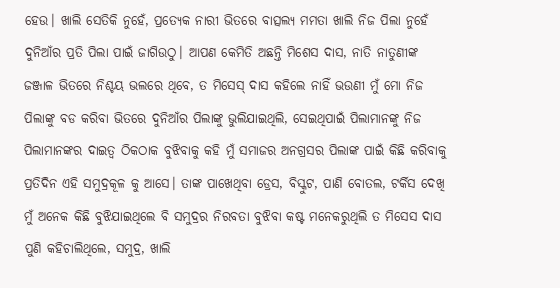ହେଉ। ଖାଲି ସେତିକି ନୁହେଁ, ପ୍ରତ୍ୟେକ ନାରୀ ଭିତରେ ବାତ୍ସଲ୍ୟ ମମତା ଖାଲି ନିଜ ପିଲା ନୁହେଁ ଦୁନିଆଁର ପ୍ରତି ପିଲା ପାଇଁ ଜାଗିଉଠୁ। ଆପଣ କେମିତି ଅଛନ୍ତି ମିଶେସ ଦାସ, ନାତି ନାତୁଣୀଙ୍କ ଜଞ୍ଜାଳ ଭିତରେ ନିଶ୍ଚୟ ଭଲରେ ଥିବେ, ତ ମିସେସ୍ ଦାସ କହିଲେ ନାହିଁ ଭଉଣୀ ମୁଁ ମୋ ନିଜ ପିଲାଙ୍କୁ ବଡ କରିବା ଭିତରେ ଦୁନିଆଁର ପିଲାଙ୍କୁ ଭୁଲିଯାଇଥିଲି, ସେଇଥିପାଇଁ ପିଲାମାନଙ୍କୁ ନିଜ ପିଲାମାନଙ୍କର ଦାଇତ୍ୱ ଠିକଠାକ ବୁଝିବାକୁ କହି ମୁଁ ସମାଜର ଅନଗ୍ରସର ପିଲାଙ୍କ ପାଇଁ କିଛି କରିବାକୁ ପ୍ରତିଦିନ ଏହି ସମୁଦ୍ରକୂଳ କୁ ଆସେ। ତାଙ୍କ ପାଖେଥିବା ଡ୍ରେସ, ବିସ୍କୁଟ, ପାଣି ବୋତଲ, ଟର୍କିସ ଦେଖି ମୁଁ ଅନେକ କିଛି ବୁଝିଯାଇଥିଲେ ବି ସମୁଦ୍ରର ନିରବତା ବୁଝିବା କଷ୍ଟ ମନେକରୁଥିଲି ତ ମିସେସ ଦାସ ପୁଣି କହିଚାଲିଥିଲେ, ସମୁଦ୍ର, ଖାଲି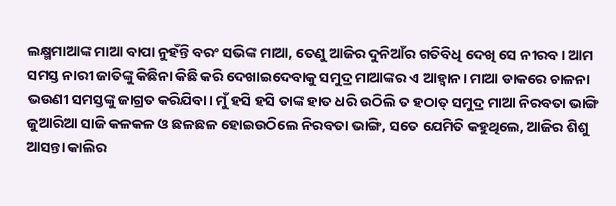ଲକ୍ଷ୍ମମାଆଙ୍କ ମାଆ ବାପା ନୁହଁନ୍ତି ବରଂ ସଭିଙ୍କ ମାଆ, ତେଣୁ ଆଜିର ଦୁନିଆଁର ଗତିବିଧି ଦେଖି ସେ ନୀରବ। ଆମ ସମସ୍ତ ନାରୀ ଜାତିଙ୍କୁ କିଛିନା କିଛି କରି ଦେଖାଇଦେବାକୁ ସମୁଦ୍ର ମାଆଙ୍କର ଏ ଆହ୍ବାନ। ମାଆ ଡାକରେ ଚାଳନା ଭଉଣୀ ସମସ୍ତଙ୍କୁ ଜାଗ୍ରତ କରିଯିବା। ମୁଁ ହସି ହସି ତାଙ୍କ ହାତ ଧରି ଉଠିଲି ତ ହଠାତ୍ ସମୁଦ୍ର ମାଆ ନିରବତା ଭାଙ୍ଗି ଜୁଆରିଆ ସାଜି କଳକଳ ଓ ଛଳଛଳ ହୋଇଉଠିଲେ ନିରବତା ଭାଙ୍ଗି, ସତେ ଯେମିତି କହୁଥିଲେ, ଆଜିର ଶିଶୁ ଆସନ୍ତା କାଲିର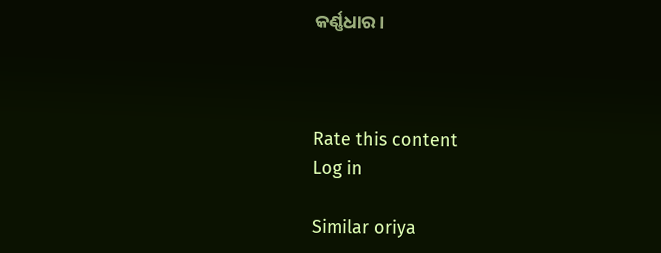କର୍ଣ୍ଣଧାର।



Rate this content
Log in

Similar oriya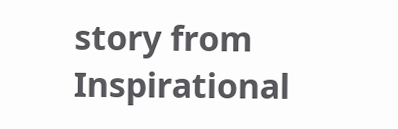story from Inspirational